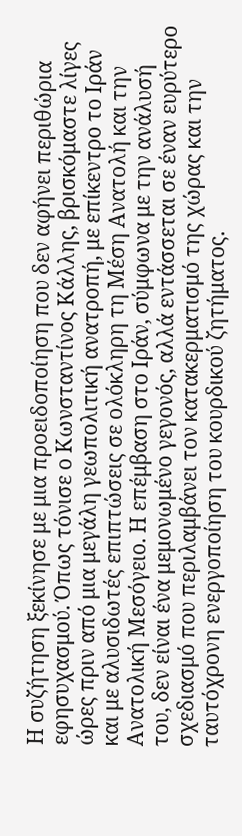Η συζήτηση ξεκίνησε με μια προειδοποίηση που δεν αφήνει περιθώρια εφησυχασμού. Όπως τόνισε ο Κωνσταντίνος Κάλλης, βρισκόμαστε λίγες ώρες πριν από μια μεγάλη γεωπολιτική ανατροπή, με επίκεντρο το Ιράν και με αλυσιδωτές επιπτώσεις σε ολόκληρη τη Μέση Ανατολή και την Ανατολική Μεσόγειο. Η επέμβαση στο Ιράν, σύμφωνα με την ανάλυσή του, δεν είναι ένα μεμονωμένο γεγονός, αλλά εντάσσεται σε έναν ευρύτερο σχεδιασμό που περιλαμβάνει τον κατακερματισμό της χώρας και την ταυτόχρονη ενεργοποίηση του κουρδικού ζητήματος.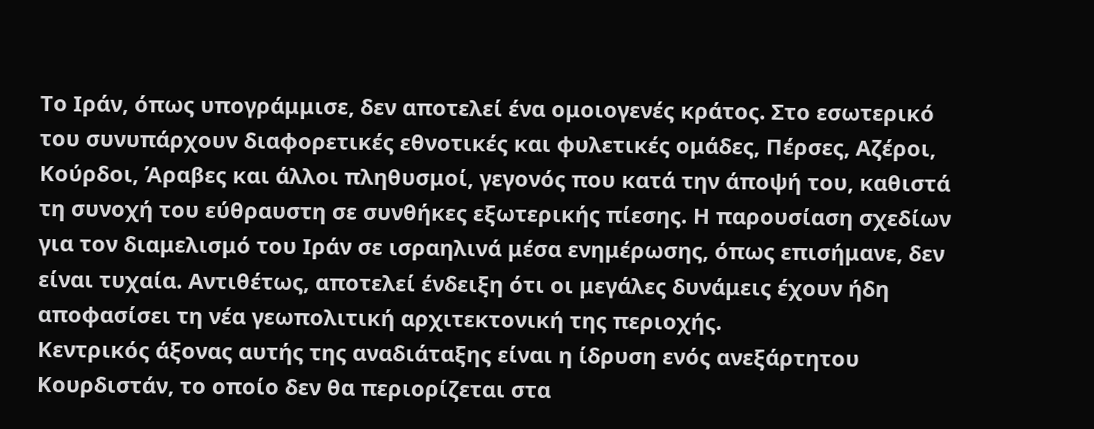Το Ιράν, όπως υπογράμμισε, δεν αποτελεί ένα ομοιογενές κράτος. Στο εσωτερικό του συνυπάρχουν διαφορετικές εθνοτικές και φυλετικές ομάδες, Πέρσες, Αζέροι, Κούρδοι, Άραβες και άλλοι πληθυσμοί, γεγονός που κατά την άποψή του, καθιστά τη συνοχή του εύθραυστη σε συνθήκες εξωτερικής πίεσης. Η παρουσίαση σχεδίων για τον διαμελισμό του Ιράν σε ισραηλινά μέσα ενημέρωσης, όπως επισήμανε, δεν είναι τυχαία. Αντιθέτως, αποτελεί ένδειξη ότι οι μεγάλες δυνάμεις έχουν ήδη αποφασίσει τη νέα γεωπολιτική αρχιτεκτονική της περιοχής.
Κεντρικός άξονας αυτής της αναδιάταξης είναι η ίδρυση ενός ανεξάρτητου Κουρδιστάν, το οποίο δεν θα περιορίζεται στα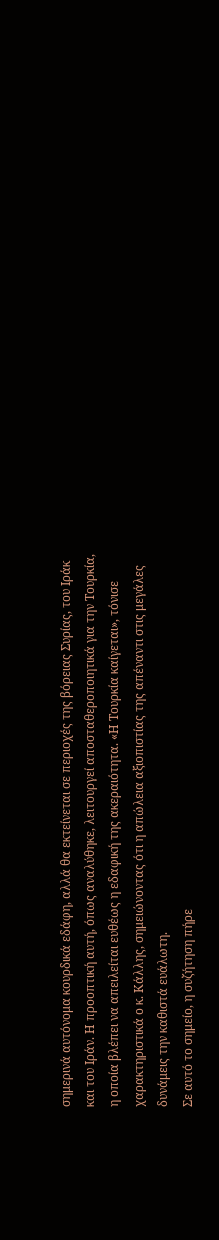σημερινά αυτόνομα κουρδικά εδάφη, αλλά θα εκτείνεται σε περιοχές της βόρειας Συρίας, του Ιράκ και του Ιράν. Η προοπτική αυτή, όπως αναλύθηκε, λειτουργεί αποσταθεροποιητικά για την Τουρκία, η οποία βλέπει να απειλείται ευθέως η εδαφική της ακεραιότητα. «Η Τουρκία καίγεται», τόνισε χαρακτηριστικά ο κ. Κάλλης, σημειώνοντας ότι η απώλεια αξιοπιστίας της απέναντι στις μεγάλες δυνάμεις την καθιστά ευάλωτη.
Σε αυτό το σημείο, η συζήτηση πήρε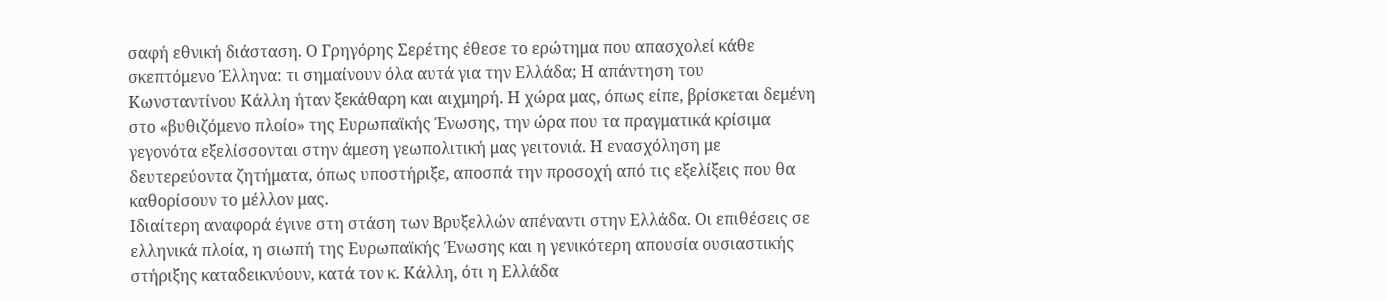σαφή εθνική διάσταση. Ο Γρηγόρης Σερέτης έθεσε το ερώτημα που απασχολεί κάθε σκεπτόμενο Έλληνα: τι σημαίνουν όλα αυτά για την Ελλάδα; Η απάντηση του Κωνσταντίνου Κάλλη ήταν ξεκάθαρη και αιχμηρή. Η χώρα μας, όπως είπε, βρίσκεται δεμένη στο «βυθιζόμενο πλοίο» της Ευρωπαϊκής Ένωσης, την ώρα που τα πραγματικά κρίσιμα γεγονότα εξελίσσονται στην άμεση γεωπολιτική μας γειτονιά. Η ενασχόληση με δευτερεύοντα ζητήματα, όπως υποστήριξε, αποσπά την προσοχή από τις εξελίξεις που θα καθορίσουν το μέλλον μας.
Ιδιαίτερη αναφορά έγινε στη στάση των Βρυξελλών απέναντι στην Ελλάδα. Οι επιθέσεις σε ελληνικά πλοία, η σιωπή της Ευρωπαϊκής Ένωσης και η γενικότερη απουσία ουσιαστικής στήριξης καταδεικνύουν, κατά τον κ. Κάλλη, ότι η Ελλάδα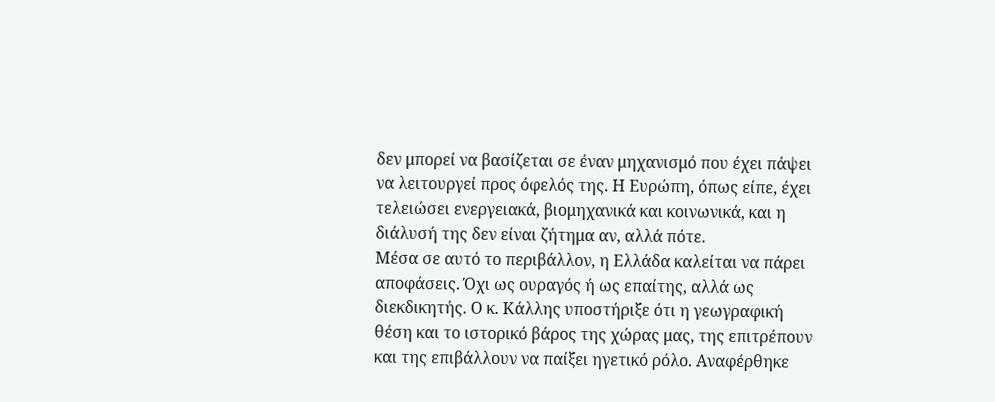δεν μπορεί να βασίζεται σε έναν μηχανισμό που έχει πάψει να λειτουργεί προς όφελός της. Η Ευρώπη, όπως είπε, έχει τελειώσει ενεργειακά, βιομηχανικά και κοινωνικά, και η διάλυσή της δεν είναι ζήτημα αν, αλλά πότε.
Μέσα σε αυτό το περιβάλλον, η Ελλάδα καλείται να πάρει αποφάσεις. Όχι ως ουραγός ή ως επαίτης, αλλά ως διεκδικητής. Ο κ. Κάλλης υποστήριξε ότι η γεωγραφική θέση και το ιστορικό βάρος της χώρας μας, της επιτρέπουν και της επιβάλλουν να παίξει ηγετικό ρόλο. Αναφέρθηκε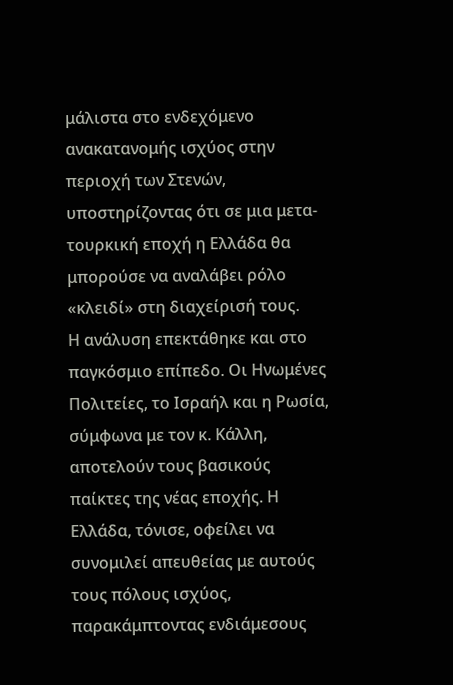μάλιστα στο ενδεχόμενο ανακατανομής ισχύος στην περιοχή των Στενών, υποστηρίζοντας ότι σε μια μετα-τουρκική εποχή η Ελλάδα θα μπορούσε να αναλάβει ρόλο «κλειδί» στη διαχείρισή τους.
Η ανάλυση επεκτάθηκε και στο παγκόσμιο επίπεδο. Οι Ηνωμένες Πολιτείες, το Ισραήλ και η Ρωσία, σύμφωνα με τον κ. Κάλλη, αποτελούν τους βασικούς παίκτες της νέας εποχής. Η Ελλάδα, τόνισε, οφείλει να συνομιλεί απευθείας με αυτούς τους πόλους ισχύος, παρακάμπτοντας ενδιάμεσους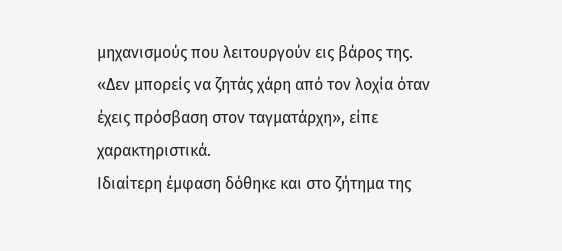μηχανισμούς που λειτουργούν εις βάρος της. «Δεν μπορείς να ζητάς χάρη από τον λοχία όταν έχεις πρόσβαση στον ταγματάρχη», είπε χαρακτηριστικά.
Ιδιαίτερη έμφαση δόθηκε και στο ζήτημα της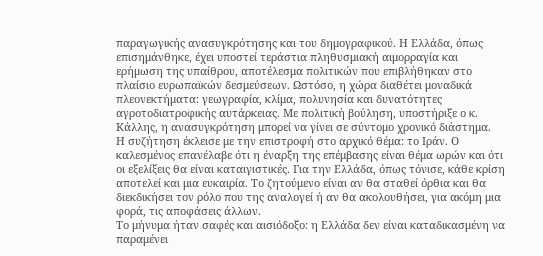παραγωγικής ανασυγκρότησης και του δημογραφικού. Η Ελλάδα, όπως επισημάνθηκε, έχει υποστεί τεράστια πληθυσμιακή αιμορραγία και ερήμωση της υπαίθρου, αποτέλεσμα πολιτικών που επιβλήθηκαν στο πλαίσιο ευρωπαϊκών δεσμεύσεων. Ωστόσο, η χώρα διαθέτει μοναδικά πλεονεκτήματα: γεωγραφία, κλίμα, πολυνησία και δυνατότητες αγροτοδιατροφικής αυτάρκειας. Με πολιτική βούληση, υποστήριξε ο κ. Κάλλης, η ανασυγκρότηση μπορεί να γίνει σε σύντομο χρονικό διάστημα.
Η συζήτηση έκλεισε με την επιστροφή στο αρχικό θέμα: το Ιράν. Ο καλεσμένος επανέλαβε ότι η έναρξη της επέμβασης είναι θέμα ωρών και ότι οι εξελίξεις θα είναι καταιγιστικές. Για την Ελλάδα, όπως τόνισε, κάθε κρίση αποτελεί και μια ευκαιρία. Το ζητούμενο είναι αν θα σταθεί όρθια και θα διεκδικήσει τον ρόλο που της αναλογεί ή αν θα ακολουθήσει, για ακόμη μια φορά, τις αποφάσεις άλλων.
Το μήνυμα ήταν σαφές και αισιόδοξο: η Ελλάδα δεν είναι καταδικασμένη να παραμένει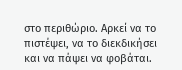στο περιθώριο. Αρκεί να το πιστέψει, να το διεκδικήσει και να πάψει να φοβάται.